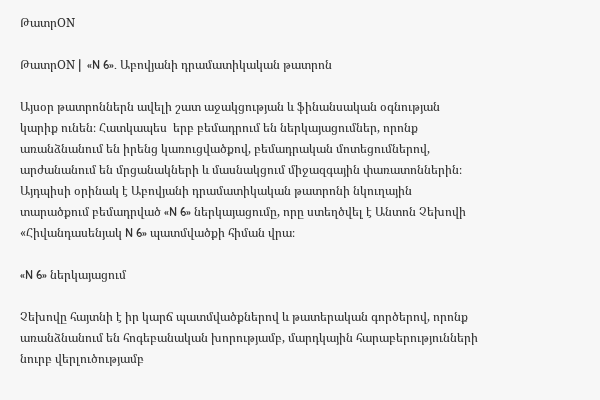ԹատրON

ԹատրON |  «N 6». Աբովյանի դրամատիկական թատրոն

Այսօր թատրոններն ավելի շատ աջակցության և ֆինանսական օգնության կարիք ունեն։ Հատկապես  երբ բեմադրում են ներկայացումներ, որոնք առանձնանում են իրենց կառուցվածքով, բեմադրական մոտեցումներով, արժանանում են մրցանակների և մասնակցում միջազգային փառատոններին։ Այդպիսի օրինակ է Աբովյանի դրամատիկական թատրոնի նկուղային տարածքում բեմադրված «N 6» ներկայացումը, որը ստեղծվել է Անտոն Չեխովի «Հիվանդասենյակ N 6» պատմվածքի հիման վրա։

«N 6» ներկայացում

Չեխովը հայտնի է իր կարճ պատմվածքներով և թատերական գործերով, որոնք առանձնանում են հոգեբանական խորությամբ, մարդկային հարաբերությունների նուրբ վերլուծությամբ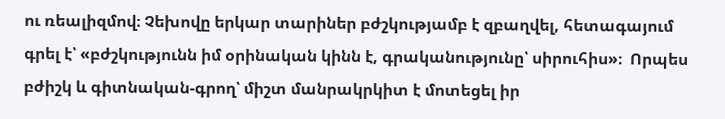ու ռեալիզմով։ Չեխովը երկար տարիներ բժշկությամբ է զբաղվել, հետագայում գրել է՝ «բժշկությունն իմ օրինական կինն է, գրականությունը՝ սիրուհիս»։  Որպես բժիշկ և գիտնական-գրող՝ միշտ մանրակրկիտ է մոտեցել իր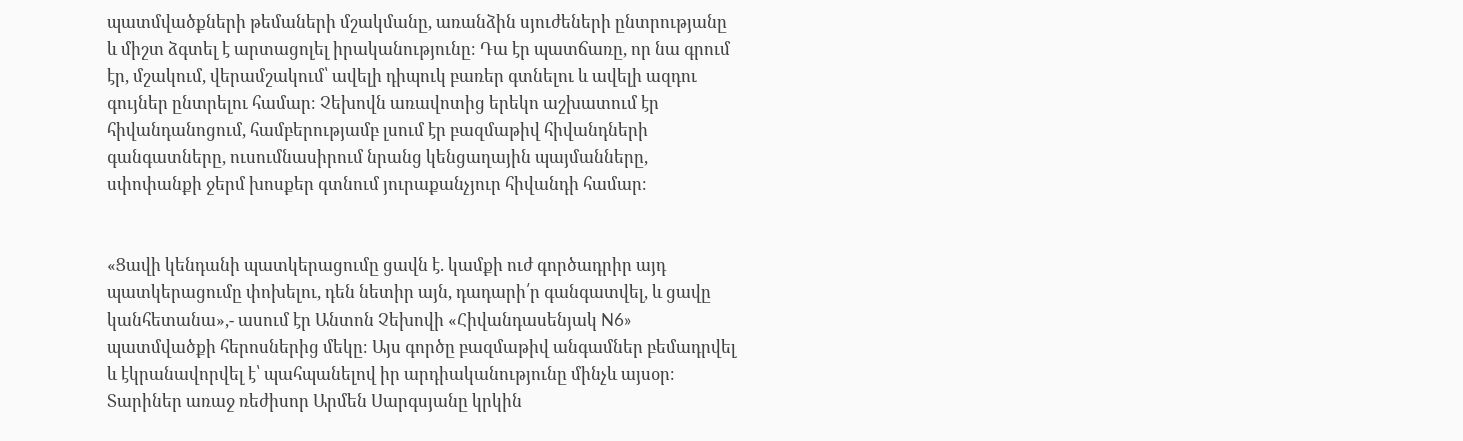պատմվածքների թեմաների մշակմանը, առանձին սյուժեների ընտրությանը և միշտ ձգտել է արտացոլել իրականությունը։ Դա էր պատճառը, որ նա գրում էր, մշակում, վերամշակում՝ ավելի դիպուկ բառեր գտնելու և ավելի ազդու գույներ ընտրելու համար։ Չեխովն առավոտից երեկո աշխատում էր հիվանդանոցում, համբերությամբ լսում էր բազմաթիվ հիվանդների գանգատները, ուսումնասիրում նրանց կենցաղային պայմանները, սփոփանքի ջերմ խոսքեր գտնում յուրաքանչյուր հիվանդի համար։


«Ցավի կենդանի պատկերացումը ցավն է. կամքի ուժ գործադրիր այդ պատկերացումը փոխելու, դեն նետիր այն, դադարի՛ր գանգատվել, և ցավը կանհետանա»,- ասում էր Անտոն Չեխովի «Հիվանդասենյակ N6» պատմվածքի հերոսներից մեկը։ Այս գործը բազմաթիվ անգամներ բեմադրվել և էկրանավորվել է՝ պահպանելով իր արդիականությունը մինչև այսօր։ Տարիներ առաջ ռեժիսոր Արմեն Սարգսյանը կրկին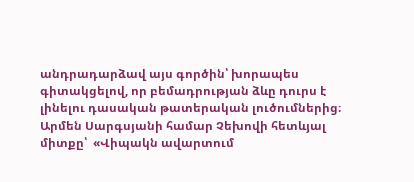անդրադարձավ այս գործին՝ խորապես գիտակցելով, որ բեմադրության ձևը դուրս է լինելու դասական թատերական լուծումներից։ Արմեն Սարգսյանի համար Չեխովի հետևյալ միտքը՝  «Վիպակն ավարտում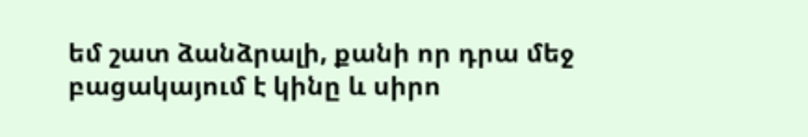եմ շատ ձանձրալի, քանի որ դրա մեջ բացակայում է կինը և սիրո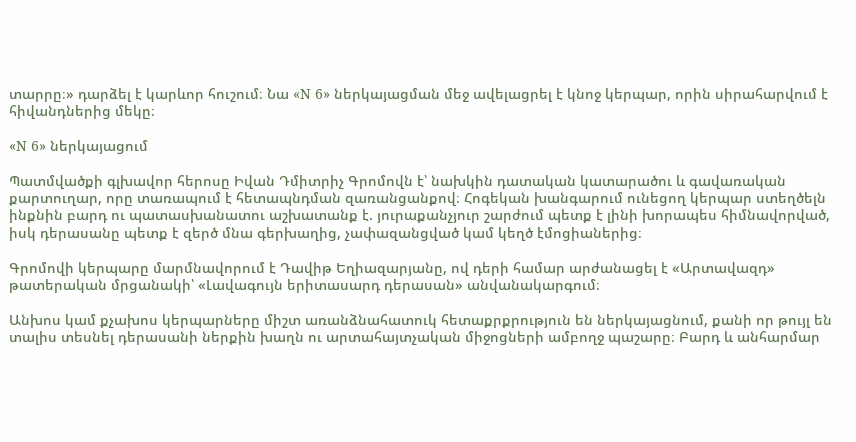տարրը։» դարձել է կարևոր հուշում։ Նա «N 6» ներկայացման մեջ ավելացրել է կնոջ կերպար, որին սիրահարվում է հիվանդներից մեկը։

«N 6» ներկայացում

Պատմվածքի գլխավոր հերոսը Իվան Դմիտրիչ Գրոմովն է՝ նախկին դատական կատարածու և գավառական քարտուղար, որը տառապում է հետապնդման զառանցանքով։ Հոգեկան խանգարում ունեցող կերպար ստեղծելն ինքնին բարդ ու պատասխանատու աշխատանք է. յուրաքանչյուր շարժում պետք է լինի խորապես հիմնավորված, իսկ դերասանը պետք է զերծ մնա գերխաղից, չափազանցված կամ կեղծ էմոցիաներից։

Գրոմովի կերպարը մարմնավորում է Դավիթ Եղիազարյանը, ով դերի համար արժանացել է «Արտավազդ» թատերական մրցանակի՝ «Լավագույն երիտասարդ դերասան» անվանակարգում։

Անխոս կամ քչախոս կերպարները միշտ առանձնահատուկ հետաքրքրություն են ներկայացնում, քանի որ թույլ են տալիս տեսնել դերասանի ներքին խաղն ու արտահայտչական միջոցների ամբողջ պաշարը։ Բարդ և անհարմար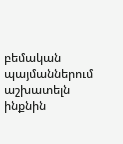բեմական պայմաններում աշխատելն ինքնին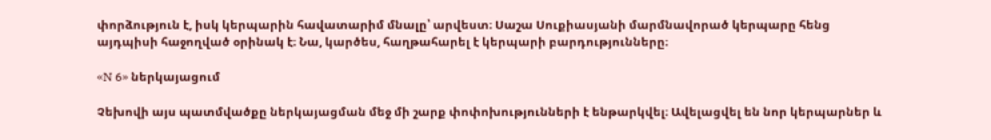փորձություն է, իսկ կերպարին հավատարիմ մնալը՝ արվեստ։ Սաշա Սուքիասյանի մարմնավորած կերպարը հենց այդպիսի հաջողված օրինակ է։ Նա, կարծես, հաղթահարել է կերպարի բարդությունները։

«N 6» ներկայացում

Չեխովի այս պատմվածքը ներկայացման մեջ մի շարք փոփոխությունների է ենթարկվել։ Ավելացվել են նոր կերպարներ և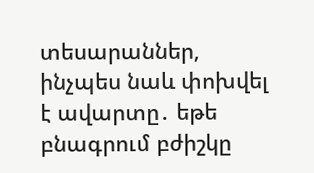տեսարաններ, ինչպես նաև փոխվել է ավարտը․ եթե բնագրում բժիշկը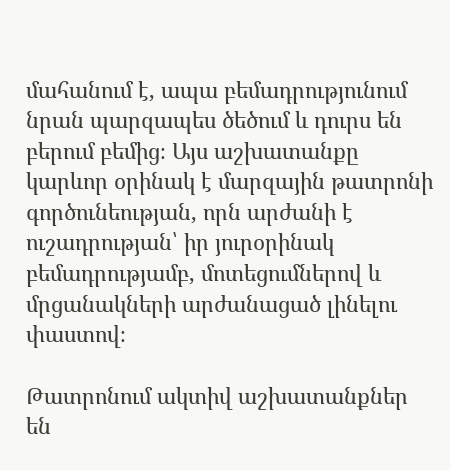մահանում է, ապա բեմադրությունում նրան պարզապես ծեծում և դուրս են բերում բեմից։ Այս աշխատանքը կարևոր օրինակ է մարզային թատրոնի գործունեության, որն արժանի է ուշադրության՝ իր յուրօրինակ բեմադրությամբ, մոտեցումներով և մրցանակների արժանացած լինելու փաստով։

Թատրոնում ակտիվ աշխատանքներ են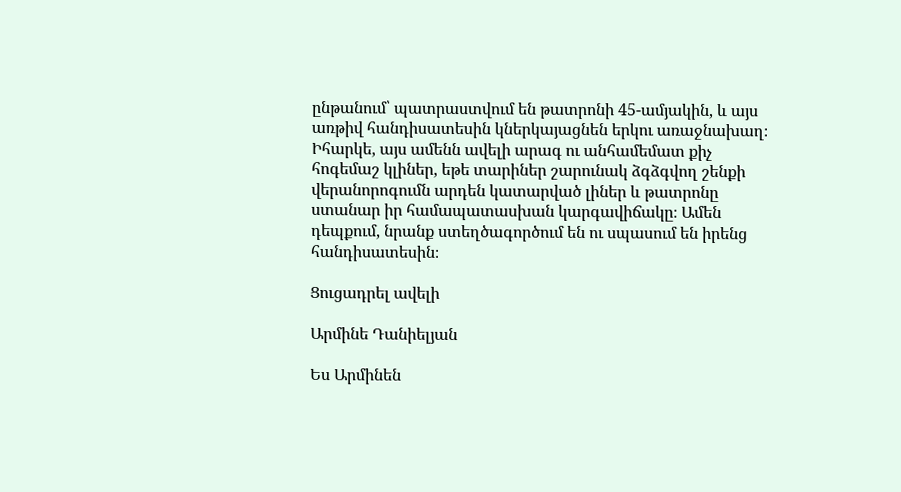ընթանում՝ պատրաստվում են թատրոնի 45-ամյակին, և այս առթիվ հանդիսատեսին կներկայացնեն երկու առաջնախաղ։ Իհարկե, այս ամենն ավելի արագ ու անհամեմատ քիչ հոգեմաշ կլիներ, եթե տարիներ շարունակ ձգձգվող շենքի վերանորոգումն արդեն կատարված լիներ և թատրոնը ստանար իր համապատասխան կարգավիճակը։ Ամեն դեպքում, նրանք ստեղծագործում են ու սպասում են իրենց հանդիսատեսին։

Ցուցադրել ավելի

Արմինե Դանիելյան

Ես Արմինեն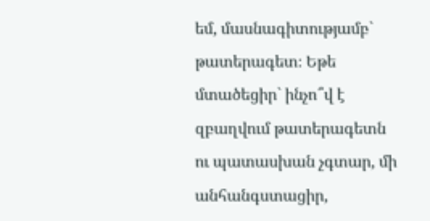եմ, մասնագիտությամբ` թատերագետ։ Եթե մտածեցիր` ինչո՞վ է զբաղվում թատերագետն ու պատասխան չգտար, մի անհանգստացիր,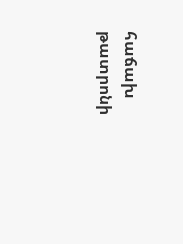հաճախ թատրոնի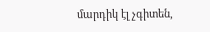մարդիկ էլ չգիտեն,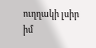ուղղակի լսիր իմ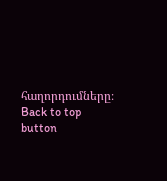հաղորդումները։
Back to top button